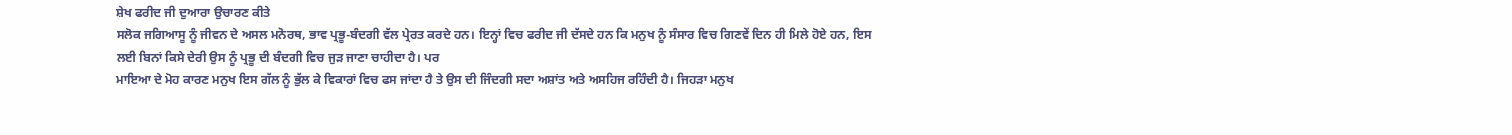ਸ਼ੇਖ ਫਰੀਦ ਜੀ ਦੁਆਰਾ ਉਚਾਰਣ ਕੀਤੇ
ਸਲੋਕ ਜਗਿਆਸੂ ਨੂੰ ਜੀਵਨ ਦੇ ਅਸਲ ਮਨੋਰਥ, ਭਾਵ ਪ੍ਰਭੂ-ਬੰਦਗੀ ਵੱਲ ਪ੍ਰੇਰਤ ਕਰਦੇ ਹਨ। ਇਨ੍ਹਾਂ ਵਿਚ ਫਰੀਦ ਜੀ ਦੱਸਦੇ ਹਨ ਕਿ ਮਨੁਖ ਨੂੰ ਸੰਸਾਰ ਵਿਚ ਗਿਣਵੇਂ ਦਿਨ ਹੀ ਮਿਲੇ ਹੋਏ ਹਨ, ਇਸ ਲਈ ਬਿਨਾਂ ਕਿਸੇ ਦੇਰੀ ਉਸ ਨੂੰ ਪ੍ਰਭੂ ਦੀ ਬੰਦਗੀ ਵਿਚ ਜੁੜ ਜਾਣਾ ਚਾਹੀਦਾ ਹੈ। ਪਰ
ਮਾਇਆ ਦੇ ਮੋਹ ਕਾਰਣ ਮਨੁਖ ਇਸ ਗੱਲ ਨੂੰ ਭੁੱਲ ਕੇ ਵਿਕਾਰਾਂ ਵਿਚ ਫਸ ਜਾਂਦਾ ਹੈ ਤੇ ਉਸ ਦੀ ਜਿੰਦਗੀ ਸਦਾ ਅਸ਼ਾਂਤ ਅਤੇ ਅਸਹਿਜ ਰਹਿੰਦੀ ਹੈ। ਜਿਹੜਾ ਮਨੁਖ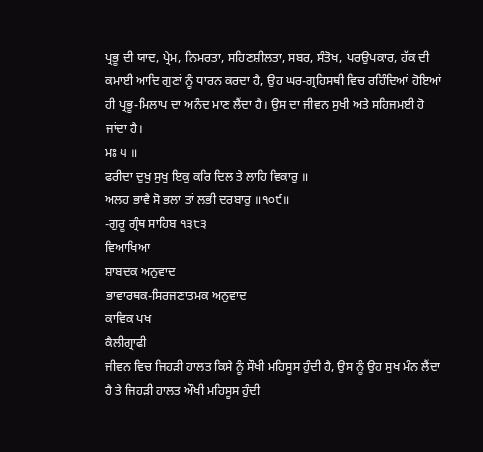ਪ੍ਰਭੂ ਦੀ ਯਾਦ, ਪ੍ਰੇਮ, ਨਿਮਰਤਾ, ਸਹਿਣਸ਼ੀਲਤਾ, ਸਬਰ, ਸੰਤੋਖ, ਪਰਉਪਕਾਰ, ਹੱਕ ਦੀ ਕਮਾਈ ਆਦਿ ਗੁਣਾਂ ਨੂੰ ਧਾਰਨ ਕਰਦਾ ਹੈ, ਉਹ ਘਰ-ਗ੍ਰਹਿਸਥੀ ਵਿਚ ਰਹਿੰਦਿਆਂ ਹੋਇਆਂ ਹੀ ਪ੍ਰਭੂ-ਮਿਲਾਪ ਦਾ ਅਨੰਦ ਮਾਣ ਲੈਂਦਾ ਹੈ। ਉਸ ਦਾ ਜੀਵਨ ਸੁਖੀ ਅਤੇ ਸਹਿਜਮਈ ਹੋ ਜਾਂਦਾ ਹੈ।
ਮਃ ੫ ॥
ਫਰੀਦਾ ਦੁਖੁ ਸੁਖੁ ਇਕੁ ਕਰਿ ਦਿਲ ਤੇ ਲਾਹਿ ਵਿਕਾਰੁ ॥
ਅਲਹ ਭਾਵੈ ਸੋ ਭਲਾ ਤਾਂ ਲਭੀ ਦਰਬਾਰੁ ॥੧੦੯॥
-ਗੁਰੂ ਗ੍ਰੰਥ ਸਾਹਿਬ ੧੩੮੩
ਵਿਆਖਿਆ
ਸ਼ਾਬਦਕ ਅਨੁਵਾਦ
ਭਾਵਾਰਥਕ-ਸਿਰਜਣਾਤਮਕ ਅਨੁਵਾਦ
ਕਾਵਿਕ ਪਖ
ਕੈਲੀਗ੍ਰਾਫੀ
ਜੀਵਨ ਵਿਚ ਜਿਹੜੀ ਹਾਲਤ ਕਿਸੇ ਨੂੰ ਸੌਖੀ ਮਹਿਸੂਸ ਹੁੰਦੀ ਹੈ, ਉਸ ਨੂੰ ਉਹ ਸੁਖ ਮੰਨ ਲੈਂਦਾ ਹੈ ਤੇ ਜਿਹੜੀ ਹਾਲਤ ਔਖੀ ਮਹਿਸੂਸ ਹੁੰਦੀ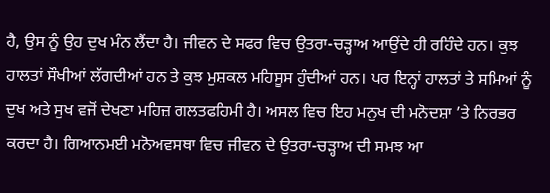ਹੈ, ਉਸ ਨੂੰ ਉਹ ਦੁਖ ਮੰਨ ਲੈਂਦਾ ਹੈ। ਜੀਵਨ ਦੇ ਸਫਰ ਵਿਚ ਉਤਰਾ-ਚੜ੍ਹਾਅ ਆਉਂਦੇ ਹੀ ਰਹਿੰਦੇ ਹਨ। ਕੁਝ ਹਾਲਤਾਂ ਸੌਖੀਆਂ ਲੱਗਦੀਆਂ ਹਨ ਤੇ ਕੁਝ ਮੁਸ਼ਕਲ ਮਹਿਸੂਸ ਹੁੰਦੀਆਂ ਹਨ। ਪਰ ਇਨ੍ਹਾਂ ਹਾਲਤਾਂ ਤੇ ਸਮਿਆਂ ਨੂੰ ਦੁਖ ਅਤੇ ਸੁਖ ਵਜੋਂ ਦੇਖਣਾ ਮਹਿਜ਼ ਗਲਤਫਹਿਮੀ ਹੈ। ਅਸਲ ਵਿਚ ਇਹ ਮਨੁਖ ਦੀ ਮਨੋਦਸ਼ਾ ’ਤੇ ਨਿਰਭਰ ਕਰਦਾ ਹੈ। ਗਿਆਨਮਈ ਮਨੋਅਵਸਥਾ ਵਿਚ ਜੀਵਨ ਦੇ ਉਤਰਾ-ਚੜ੍ਹਾਅ ਦੀ ਸਮਝ ਆ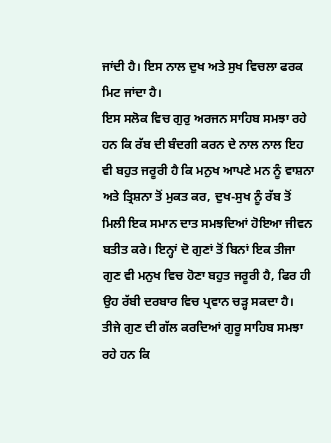ਜਾਂਦੀ ਹੈ। ਇਸ ਨਾਲ ਦੁਖ ਅਤੇ ਸੁਖ ਵਿਚਲਾ ਫਰਕ ਮਿਟ ਜਾਂਦਾ ਹੈ।
ਇਸ ਸਲੋਕ ਵਿਚ ਗੁਰੁ ਅਰਜਨ ਸਾਹਿਬ ਸਮਝਾ ਰਹੇ ਹਨ ਕਿ ਰੱਬ ਦੀ ਬੰਦਗੀ ਕਰਨ ਦੇ ਨਾਲ ਨਾਲ ਇਹ ਵੀ ਬਹੁਤ ਜਰੂਰੀ ਹੈ ਕਿ ਮਨੁਖ ਆਪਣੇ ਮਨ ਨੂੰ ਵਾਸ਼ਨਾ ਅਤੇ ਤ੍ਰਿਸ਼ਨਾ ਤੋਂ ਮੁਕਤ ਕਰ, ਦੁਖ-ਸੁਖ ਨੂੰ ਰੱਬ ਤੋਂ ਮਿਲੀ ਇਕ ਸਮਾਨ ਦਾਤ ਸਮਝਦਿਆਂ ਹੋਇਆ ਜੀਵਨ ਬਤੀਤ ਕਰੇ। ਇਨ੍ਹਾਂ ਦੋ ਗੁਣਾਂ ਤੋਂ ਬਿਨਾਂ ਇਕ ਤੀਜਾ ਗੁਣ ਵੀ ਮਨੁਖ ਵਿਚ ਹੋਣਾ ਬਹੁਤ ਜਰੂਰੀ ਹੈ, ਫਿਰ ਹੀ ਉਹ ਰੱਬੀ ਦਰਬਾਰ ਵਿਚ ਪ੍ਰਵਾਨ ਚੜ੍ਹ ਸਕਦਾ ਹੈ।
ਤੀਜੇ ਗੁਣ ਦੀ ਗੱਲ ਕਰਦਿਆਂ ਗੁਰੂ ਸਾਹਿਬ ਸਮਝਾ ਰਹੇ ਹਨ ਕਿ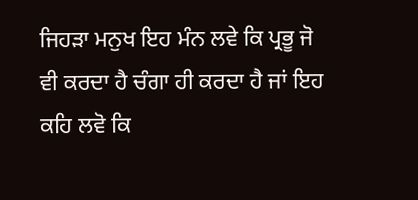ਜਿਹੜਾ ਮਨੁਖ ਇਹ ਮੰਨ ਲਵੇ ਕਿ ਪ੍ਰਭੂ ਜੋ ਵੀ ਕਰਦਾ ਹੈ ਚੰਗਾ ਹੀ ਕਰਦਾ ਹੈ ਜਾਂ ਇਹ ਕਹਿ ਲਵੋ ਕਿ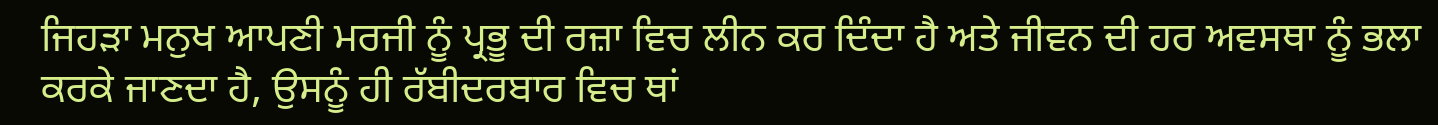ਜਿਹੜਾ ਮਨੁਖ ਆਪਣੀ ਮਰਜੀ ਨੂੰ ਪ੍ਰਭੂ ਦੀ ਰਜ਼ਾ ਵਿਚ ਲੀਨ ਕਰ ਦਿੰਦਾ ਹੈ ਅਤੇ ਜੀਵਨ ਦੀ ਹਰ ਅਵਸਥਾ ਨੂੰ ਭਲਾ ਕਰਕੇ ਜਾਣਦਾ ਹੈ, ਉਸਨੂੰ ਹੀ ਰੱਬੀਦਰਬਾਰ ਵਿਚ ਥਾਂ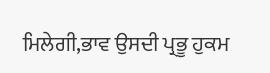ਮਿਲੇਗੀ,ਭਾਵ ਉਸਦੀ ਪ੍ਰਭੂ ਹੁਕਮ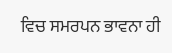ਵਿਚ ਸਮਰਪਨ ਭਾਵਨਾ ਹੀ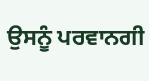ਉਸਨੂੰ ਪਰਵਾਨਗੀ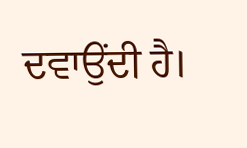ਦਵਾਉਂਦੀ ਹੈ।